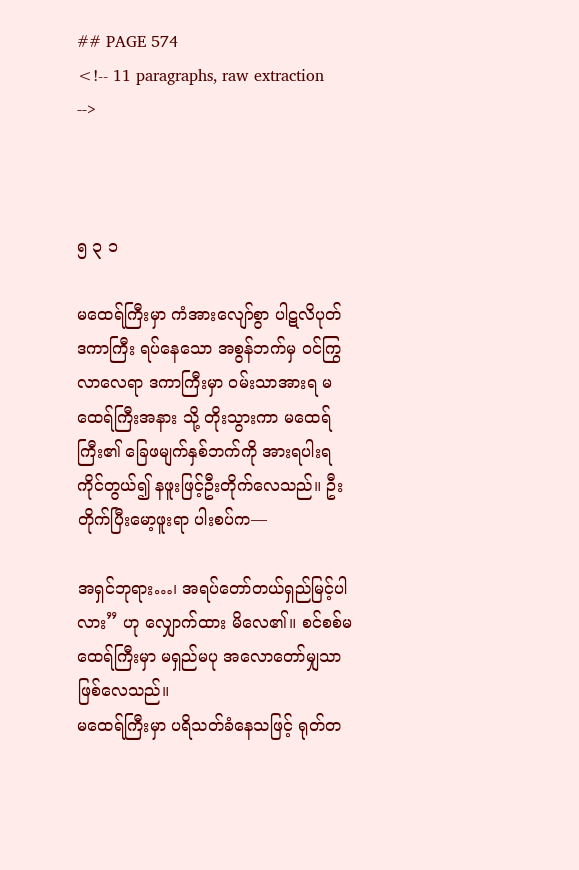## PAGE 574
<!-- 11 paragraphs, raw extraction -->



၅ ၃ ၁

မထေရ်ကြီးမှာ ကံအားလျော်စွာ ပါဋလိပုတ် ဒကာကြီး ရပ်နေသော အစွန်ဘက်မှ ဝင်ကြွလာလေရာ ဒကာကြီးမှာ ဝမ်းသာအားရ မထေရ်ကြီးအနား သို့ တိုးသွားကာ မထေရ်ကြီး၏ ခြေဖမျက်နှစ်ဘက်ကို အားရပါးရ ကိုင်တွယ်၍ နဖူးဖြင့်ဦးတိုက်လေသည်။ ဦးတိုက်ပြီးမော့ဖူးရာ ပါးစပ်က—

အရှင်ဘုရား…၊ အရပ်တော်တယ်ရှည်မြင့်ပါလား” ဟု လျှောက်ထား မိလေ၏။ စင်စစ်မထေရ်ကြီးမှာ မရှည်မပု အလောတော်မျှသာ ဖြစ်လေသည်။
မထေရ်ကြီးမှာ ပရိသတ်ခံနေသဖြင့် ရုတ်တ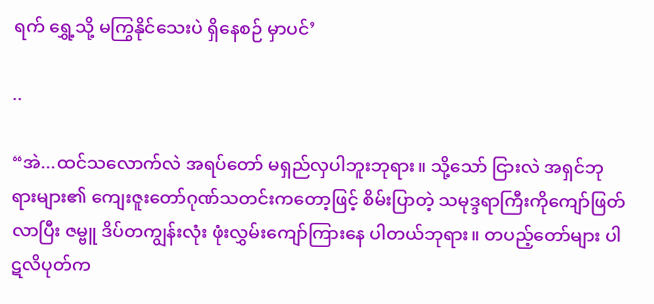ရက် ရွှေ့သို့ မကြွနိုင်သေးပဲ ရှိနေစဉ် မှာပင်’

..

“အဲ...ထင်သလောက်လဲ အရပ်တော် မရှည်လှပါဘူးဘုရား။ သို့သော် ငြားလဲ အရှင်ဘုရားများ၏ ကျေးဇူးတော်ဂုဏ်သတင်းကတော့ဖြင့် စိမ်းပြာတဲ့ သမုဒ္ဒရာကြီးကိုကျော်ဖြတ်လာပြီး ဇမ္ဗူ ဒိပ်တကျွန်းလုံး ဖုံးလွှမ်းကျော်ကြားနေ ပါတယ်ဘုရား။ တပည့်တော်များ ပါဋလိပုတ်က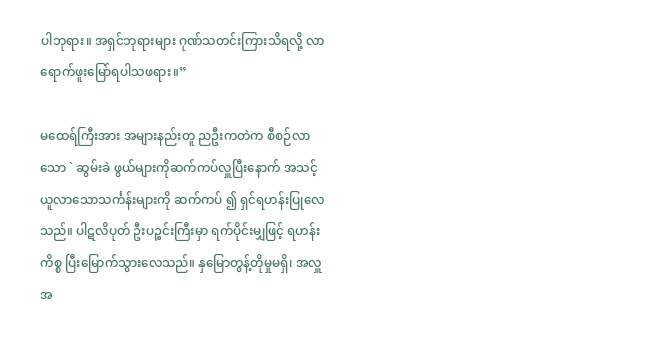ပါဘုရား။ အရှင်ဘုရားများ ဂုဏ်သတင်းကြားသိရလို့ လာရောက်ဖူးမြော်ရပါသဖရား။”

မထေရ်ကြီးအား အများနည်းတူ ညဦးကတဲက စီစဉ်လာသော ` ဆွမ်းခဲ ဖွယ်များကိုဆက်ကပ်လှူပြီးနောက် အသင့်ယူလာသောသင်္ကန်းများကို ဆက်ကပ် ၍ ရှင်ရဟန်းပြုလေသည်။ ပါဋလိပုတ် ဦးပဉ္စင်းကြီးမှာ ရက်ပိုင်းမျှဖြင့် ရဟန်း ကိစ္စ ပြီးမြောက်သွားလေသည်။ နှမြောတွန့်တိုမှုမရှိ၊ အလှူအ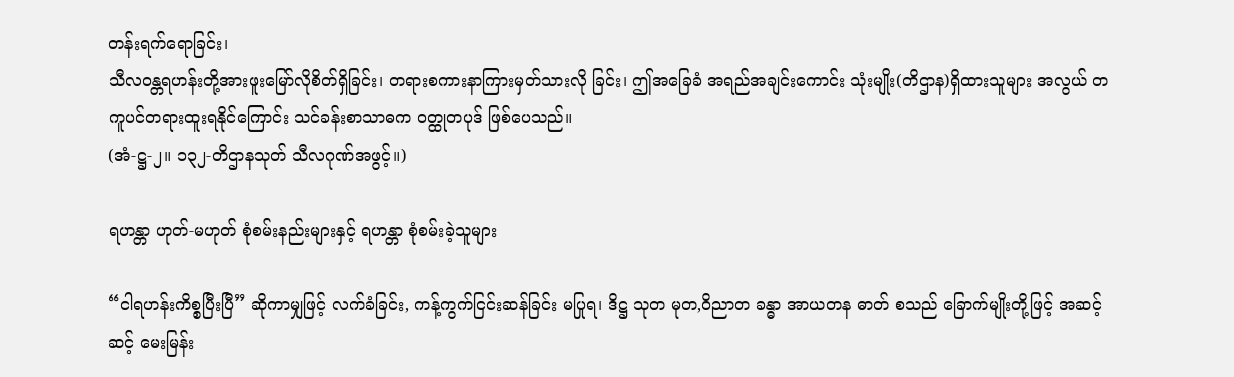တန်းရက်ရောခြင်း၊
သီလဝန္တရဟန်းတို့အားဖူးမြော်လိုစိတ်ရှိခြင်း၊ တရားစကားနာကြားမှတ်သားလို ခြင်း၊ ဤအခြေခံ အရည်အချင်းကောင်း သုံးမျိုး(တိဌာန)ရှိထားသူများ အလွယ် တကူပင်တရားထူးရနိုင်ကြောင်း သင်ခန်းစာသာဓက ဝတ္ထုတပုဒ် ဖြစ်ပေသည်။
(အံ-ဋ္ဌ-၂။ ၁၃၂-တိဌာနသုတ် သီလဂုဏ်အဖွင့်။)

ရဟန္တာ ဟုတ်-မဟုတ် စုံစမ်းနည်းများနှင့် ရဟန္တာ စုံစမ်းခဲ့သူများ

“ငါရဟန်းကိစ္စပြီးပြီ” ဆိုကာမျှဖြင့် လက်ခံခြင်း, ကန့်ကွက်ငြင်းဆန်ခြင်း မပြုရ၊ ဒိဋ္ဌ သုတ မုတ,ဝိညာတ ခန္ဓာ အာယတန ဓာတ် စသည် ခြောက်မျိုးတို့ဖြင့် အဆင့်ဆင့် မေးမြန်း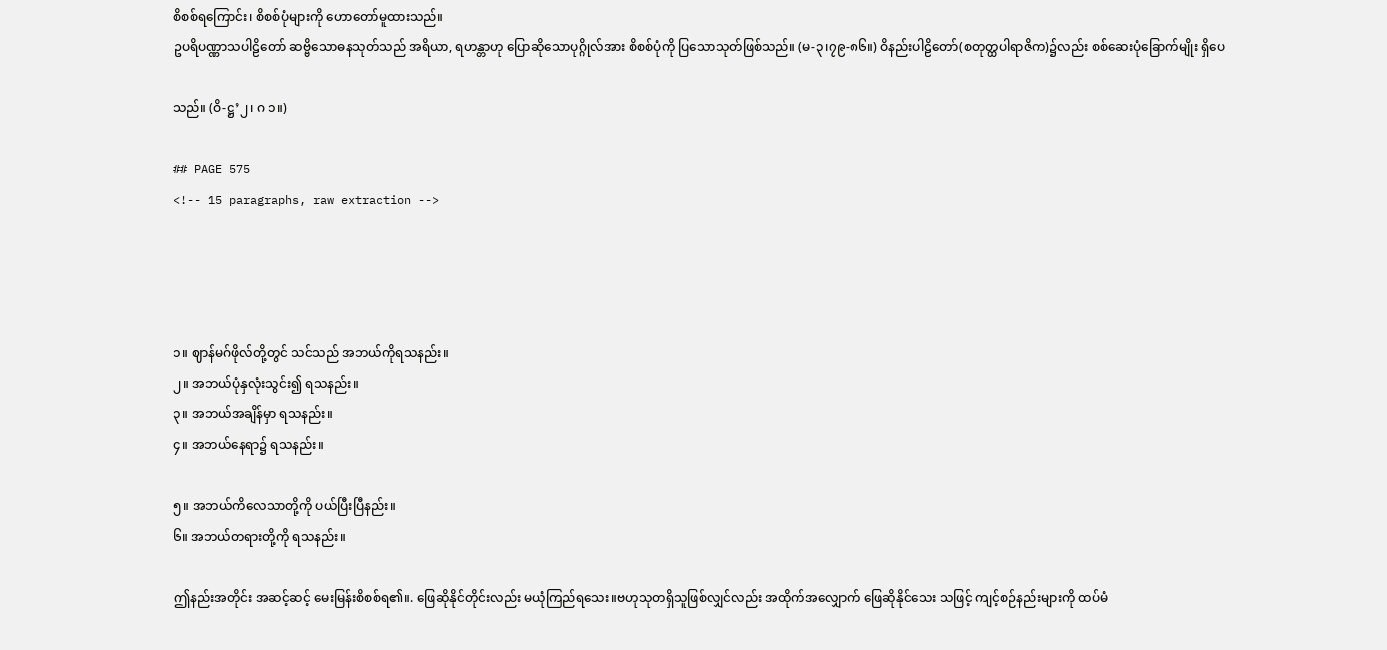စိစစ်ရကြောင်း၊ စိစစ်ပုံများကို ဟောတော်မူထားသည်။
ဥပရိပဏ္ဏာသပါဠိတော် ဆဗ္ဗိသောဓနသုတ်သည် အရိယာ, ရဟန္တာဟု ပြောဆိုသောပုဂ္ဂိုလ်အား စိစစ်ပုံကို ပြသောသုတ်ဖြစ်သည်။ (မ-၃၊၇၉-၈၆။) ဝိနည်းပါဠိတော်(စတုတ္ထပါရာဇိက)၌လည်း စစ်ဆေးပုံခြောက်မျိုး ရှိပေ

သည်။ (ဝိ-ဋ္ဌ’၂၊ ဂ ၁။)

## PAGE 575
<!-- 15 paragraphs, raw extraction -->




၁။ ဈာန်မဂ်ဖိုလ်တို့တွင် သင်သည် အဘယ်ကိုရသနည်း။
၂။ အဘယ်ပုံနှလုံးသွင်း၍ ရသနည်း။
၃။ အဘယ်အချိန်မှာ ရသနည်း။
၄။ အဘယ်နေရာ၌ ရသနည်း။

၅။ အဘယ်ကိလေသာတို့ကို ပယ်ပြီးပြီနည်း။
၆။ အဘယ်တရားတို့ကို ရသနည်း။

ဤနည်းအတိုင်း အဆင့်ဆင့် မေးမြန်းစိစစ်ရ၏။. ဖြေဆိုနိုင်တိုင်းလည်း မယုံကြည်ရသေး။ဗဟုသုတရှိသူဖြစ်လျှင်လည်း အထိုက်အလျှောက် ဖြေဆိုနိုင်သေး သဖြင့် ကျင့်စဉ်နည်းများကို ထပ်မံ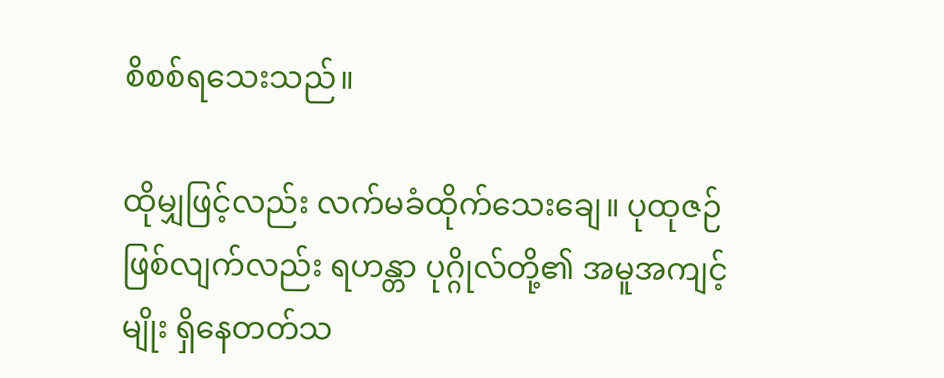စိစစ်ရသေးသည်။

ထိုမျှဖြင့်လည်း လက်မခံထိုက်သေးချေ။ ပုထုဇဉ်ဖြစ်လျက်လည်း ရဟန္တာ ပုဂ္ဂိုလ်တို့၏ အမူအကျင့်မျိုး ရှိနေတတ်သ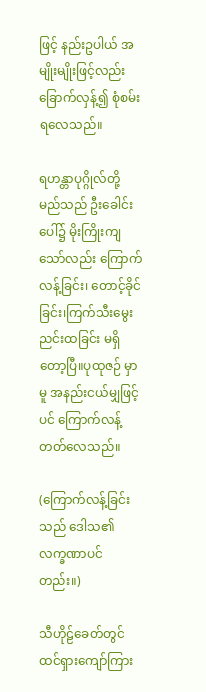ဖြင့် နည်းဥပါယ် အမျိုးမျိုးဖြင့်လည်း ခြောက်လှန့်၍ စုံစမ်းရလေသည်။

ရဟန္တာပုဂ္ဂိုလ်တို့ မည်သည် ဦးခေါင်းပေါ်၌ မိုးကြိုးကျသော်လည်း ကြောက်လန့်ခြင်း၊ တောင့်ခိုင်ခြင်း၊ကြက်သီးမွေးညင်းထခြင်း မရှိတော့ပြီ။ပုထုဇဉ် မှာမူ အနည်းငယ်မျှဖြင့်ပင် ကြောက်လန့်တတ်လေသည်။

(ကြောက်လန့်ခြင်းသည် ဒေါသ၏ လက္ခဏာပင်တည်း။)

သီဟိုဠ်ခေတ်တွင် ထင်ရှားကျော်ကြား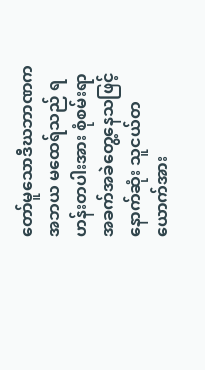တော်မူသောဒီဃဘာဏက အဘယ မထေရ်သည် ရဟန်းတပါးအား စုံစမ်းရာ အခက်အခဲတွေ့နေသဖြင့် နောက်ဆုံး သူငယ်တယောက်အား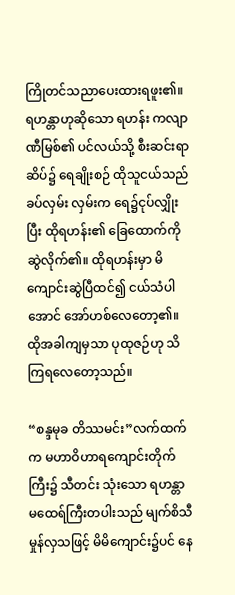ကြိုတင်သညာပေးထားရဖူး၏။ ရဟန္တာဟုဆိုသော ရဟန်း ကလျာဏီမြစ်၏ ပင်လယ်သို့ စီးဆင်းရာဆိပ်၌ ရေချိုးစဉ် ထိုသူငယ်သည် ခပ်လှမ်း လှမ်းက ရေ၌ငုပ်လျှိုးပြီး ထိုရဟန်း၏ ခြေထောက်ကို ဆွဲလိုက်၏။ ထိုရဟန်းမှာ မိကျောင်းဆွဲပြီထင်၍ ငယ်သံပါအောင် အော်ဟစ်လေတော့၏။
ထိုအခါကျမှသာ ပုထုဇဉ်ဟု သိကြရလေတော့သည်။

“စန္ဒမုခ တိဿမင်း”လက်ထက်က မဟာဝိဟာရကျောင်းတိုက်ကြီး၌ သီတင်း သုံးသော ရဟန္တာမထေရ်ကြီးတပါးသည် မျက်စိသီမှုန်လှသဖြင့် မိမိကျောင်း၌ပင် နေ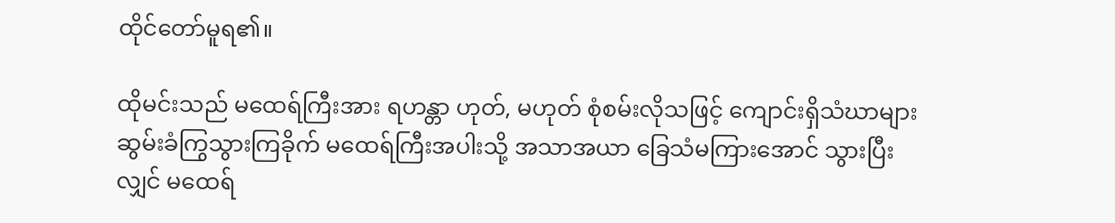ထိုင်တော်မူရ၏။

ထိုမင်းသည် မထေရ်ကြီးအား ရဟန္တာ ဟုတ်, မဟုတ် စုံစမ်းလိုသဖြင့် ကျောင်းရှိသံဃာများဆွမ်းခံကြွသွားကြခိုက် မထေရ်ကြီးအပါးသို့ အသာအယာ ခြေသံမကြားအောင် သွားပြီးလျှင် မထေရ်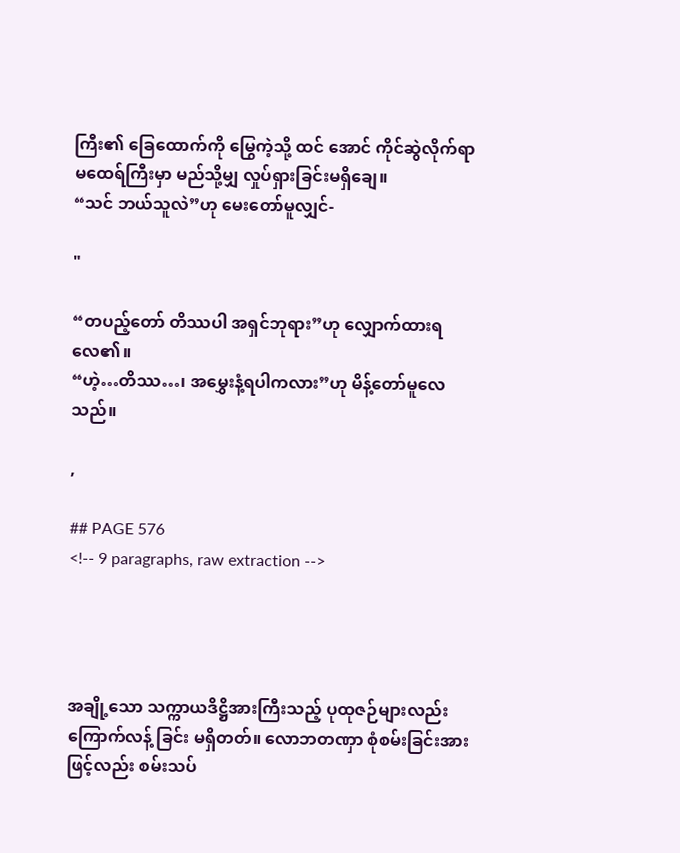ကြီး၏ ခြေထောက်ကို မြွေကဲ့သို့ ထင် အောင် ကိုင်ဆွဲလိုက်ရာ မထေရ်ကြီးမှာ မည်သို့မျှ လှုပ်ရှားခြင်းမရှိချေ။
“သင် ဘယ်သူလဲ”ဟု မေးတော်မူလျှင်-

"

“တပည့်တော် တိဿပါ အရှင်ဘုရား”ဟု လျှောက်ထားရလေ၏။
“ဟဲ့…တိဿ…၊ အမွှေးနံ့ရပါကလား”ဟု မိန့်တော်မူလေသည်။

,

## PAGE 576
<!-- 9 paragraphs, raw extraction -->




အချို့သော သက္ကာယဒိဋ္ဌိအားကြီးသည့် ပုထုဇဉ်များလည်း ကြောက်လန့် ခြင်း မရှိတတ်။ လောဘတဏှာ စုံစမ်းခြင်းအားဖြင့်လည်း စမ်းသပ်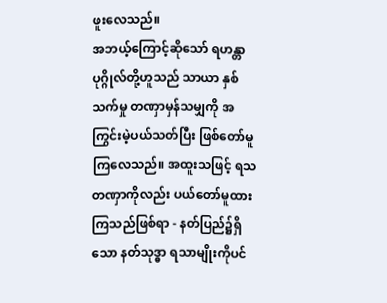ဖူးလေသည်။
အဘယ့်ကြောင့်ဆိုသော် ရဟန္တာပုဂ္ဂိုလ်တို့ဟူသည် သာယာ နှစ်သက်မှု တဏှာမှန်သမျှကို အကြွင်းမဲ့ပယ်သတ်ပြီး ဖြစ်တော်မူကြလေသည်။ အထူးသဖြင့် ရသတဏှာကိုလည်း ပယ်တော်မူထားကြသည်ဖြစ်ရာ - နတ်ပြည်၌ရှိသော နတ်သုဒ္ဓာ ရသာမျိုးကိုပင်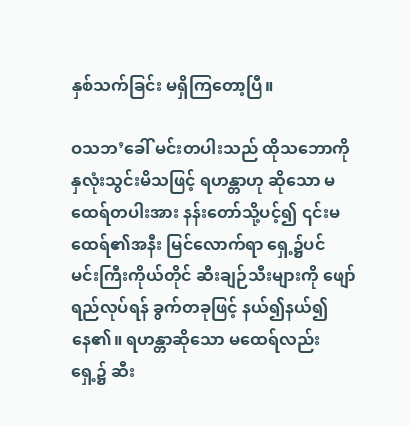နှစ်သက်ခြင်း မရှိကြတော့ပြီ။

ဝသဘ’ခေါ် မင်းတပါးသည် ထိုသဘောကိုနှလုံးသွင်းမိသဖြင့် ရဟန္တာဟု ဆိုသော မထေရ်တပါးအား နန်းတော်သို့ပင့်၍ ၎င်းမထေရ်၏အနီး မြင်လောက်ရာ ရှေ့၌ပင် မင်းကြီးကိုယ်တိုင် ဆီးချဉ်သီးများကို ဖျော်ရည်လုပ်ရန် ခွက်တခုဖြင့် နယ်၍နယ်၍ နေ၏။ ရဟန္တာဆိုသော မထေရ်လည်း ရှေ့၌ ဆီး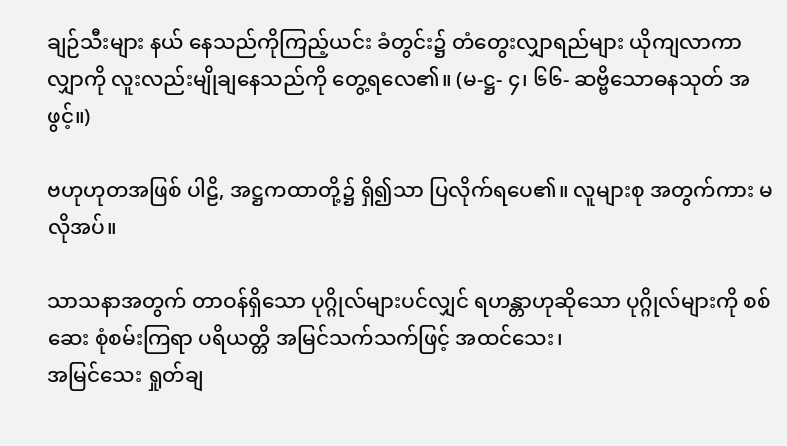ချဉ်သီးများ နယ် နေသည်ကိုကြည့်ယင်း ခံတွင်း၌ တံတွေးလျှာရည်များ ယိုကျလာကာ လျှာကို လူးလည်းမျိုချနေသည်ကို တွေ့ရလေ၏။ (မ-ဋ္ဌ- ၄၊ ၆၆- ဆဗ္ဗိသောဓနသုတ် အဖွင့်။)

ဗဟုဟုတအဖြစ် ပါဠိ, အဋ္ဌကထာတို့၌ ရှိ၍သာ ပြလိုက်ရပေ၏။ လူများစု အတွက်ကား မလိုအပ်။

သာသနာအတွက် တာဝန်ရှိသော ပုဂ္ဂိုလ်များပင်လျှင် ရဟန္တာဟုဆိုသော ပုဂ္ဂိုလ်များကို စစ်ဆေး စုံစမ်းကြရာ ပရိယတ္တိ အမြင်သက်သက်ဖြင့် အထင်သေး၊
အမြင်သေး ရှုတ်ချ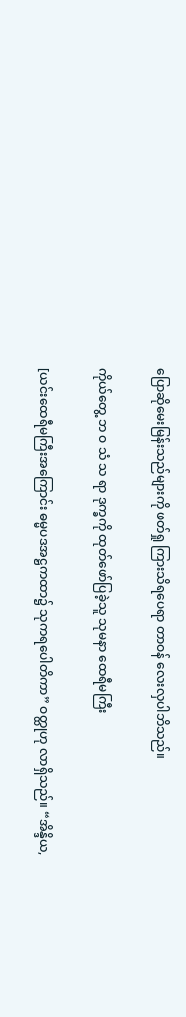ပြောဆိုမေးမြန်းသည်များကို ဖတ်ရှု ကြားသိရပေရာ တာဝန် လေးလှပါဘိသည်။

ကိုယ်တွေ့ ဘ ဝ သံ သ ရာ ဒုက္ခကို ထုတ်ဖော်ပြခဲ့သူ သုမနာ ထေရီမကြီး

[ယင်းထေရီမကြီးအကြောင်း ဓမ္မပဒအဋ္ဌကထာ၌ သုကရပေါတိကာ” ဝတ္ထုဟု လာရှိသည်။ “အိန္ဒိယ,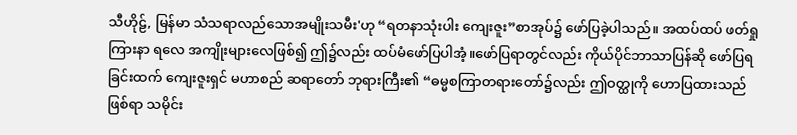သီဟိုဠ်, မြန်မာ သံသရာလည်သောအမျိုးသမီး'ဟု “ရတနာသုံးပါး ကျေးဇူး”စာအုပ်၌ ဖော်ပြခဲ့ပါသည်။ အထပ်ထပ် ဖတ်ရှုကြားနာ ရလေ အကျိုးများလေဖြစ်၍ ဤ၌လည်း ထပ်မံဖော်ပြပါအံ့။ဖော်ပြရာတွင်လည်း ကိုယ်ပိုင်ဘာသာပြန်ဆို ဖော်ပြရခြင်းထက် ကျေးဇူးရှင် မဟာစည် ဆရာတော် ဘုရားကြီး၏ “ဓမ္မစကြာတရားတော်၌လည်း ဤဝတ္ထုကို ဟောပြထားသည်ဖြစ်ရာ သမိုင်း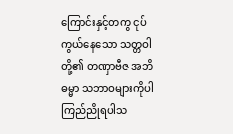ကြောင်းနှင့်တကွ ငုပ်ကွယ်နေသော သတ္တဝါတို့၏ တဏှာဗီဇ အဘိဓမ္မာ သဘာဝများကိုပါ ကြည်ညိုရပါသ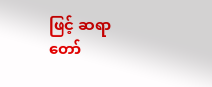ဖြင့် ဆရာတော်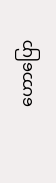ဟောပြော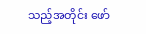သည့်အတိုင်း ဖော်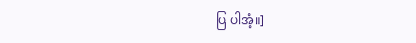ပြ ပါအံ့။]